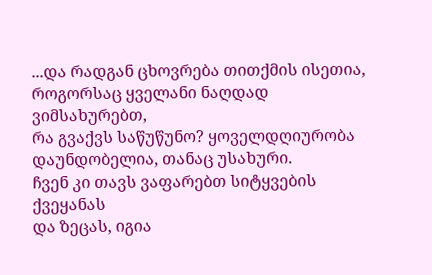...და რადგან ცხოვრება თითქმის ისეთია,
როგორსაც ყველანი ნაღდად ვიმსახურებთ,
რა გვაქვს საწუწუნო? ყოველდღიურობა
დაუნდობელია, თანაც უსახური.
ჩვენ კი თავს ვაფარებთ სიტყვების ქვეყანას
და ზეცას, იგია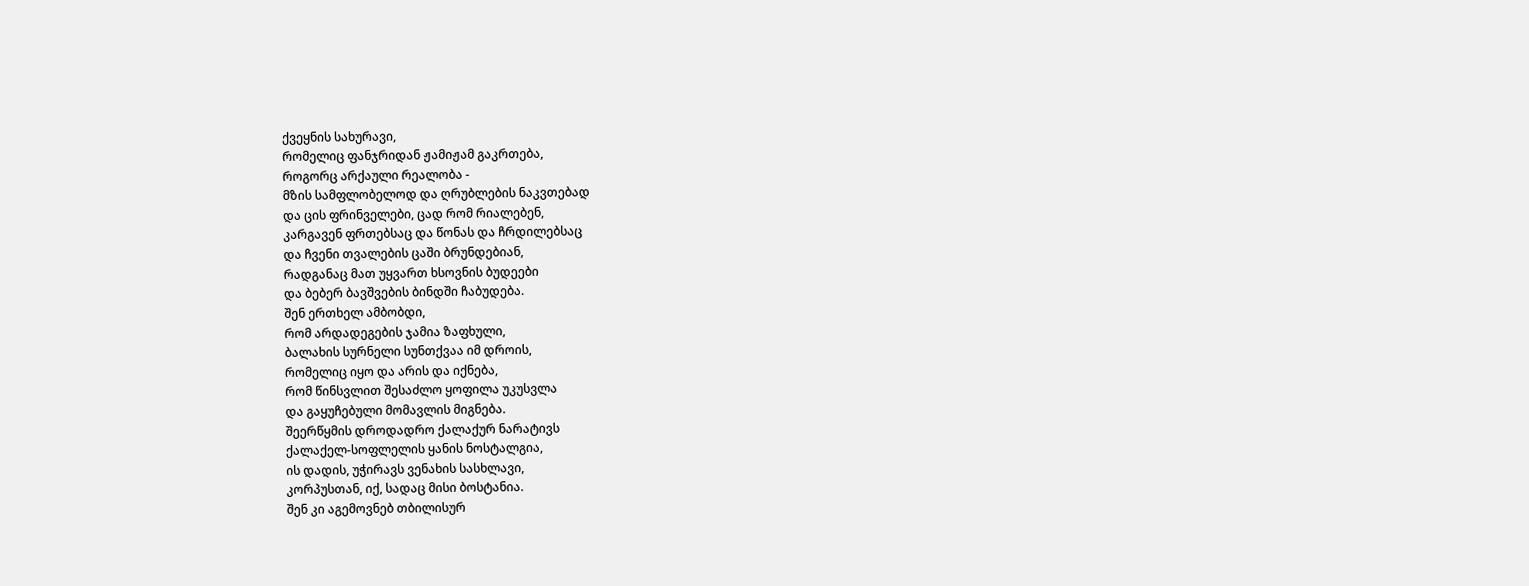ქვეყნის სახურავი,
რომელიც ფანჯრიდან ჟამიჟამ გაკრთება,
როგორც არქაული რეალობა -
მზის სამფლობელოდ და ღრუბლების ნაკვთებად
და ცის ფრინველები, ცად რომ რიალებენ,
კარგავენ ფრთებსაც და წონას და ჩრდილებსაც
და ჩვენი თვალების ცაში ბრუნდებიან,
რადგანაც მათ უყვართ ხსოვნის ბუდეები
და ბებერ ბავშვების ბინდში ჩაბუდება.
შენ ერთხელ ამბობდი,
რომ არდადეგების ჯამია ზაფხული,
ბალახის სურნელი სუნთქვაა იმ დროის,
რომელიც იყო და არის და იქნება,
რომ წინსვლით შესაძლო ყოფილა უკუსვლა
და გაყუჩებული მომავლის მიგნება.
შეერწყმის დროდადრო ქალაქურ ნარატივს
ქალაქელ-სოფლელის ყანის ნოსტალგია,
ის დადის, უჭირავს ვენახის სასხლავი,
კორპუსთან, იქ, სადაც მისი ბოსტანია.
შენ კი აგემოვნებ თბილისურ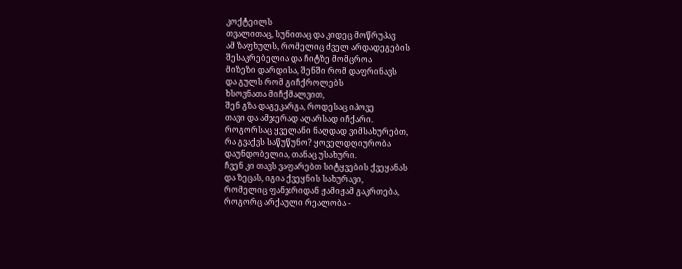კოქტეილს
თვალითაც, სუნითაც და კიდეც მოწრუპავ
ამ ზაფხულს, რომელიც ძველ არდადეგების
შესაკრებელია და ჩიტზე მომცროა
მიზეზი დარდისა, შენში რომ დაფრინავს
და გულს რომ გიჩქროლებს
ხსოვნათა მიჩქმალვით,
შენ გზა დაგეკარგა, როდესაც იპოვე
თავი და ამჯერად აღარსად იჩქარი.
როგორსაც ყველანი ნაღდად ვიმსახურებთ,
რა გვაქვს საწუწუნო? ყოველდღიურობა
დაუნდობელია, თანაც უსახური.
ჩვენ კი თავს ვაფარებთ სიტყვების ქვეყანას
და ზეცას, იგია ქვეყნის სახურავი,
რომელიც ფანჯრიდან ჟამიჟამ გაკრთება,
როგორც არქაული რეალობა -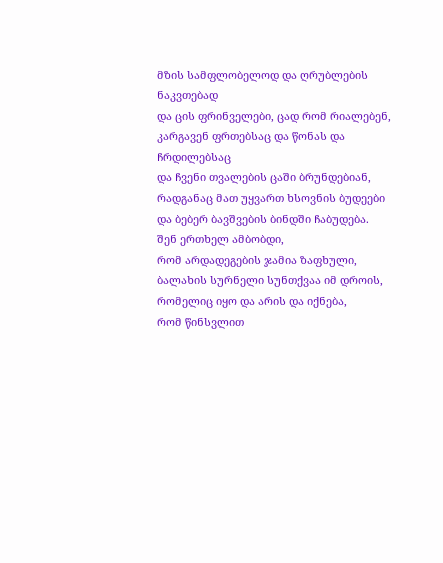მზის სამფლობელოდ და ღრუბლების ნაკვთებად
და ცის ფრინველები, ცად რომ რიალებენ,
კარგავენ ფრთებსაც და წონას და ჩრდილებსაც
და ჩვენი თვალების ცაში ბრუნდებიან,
რადგანაც მათ უყვართ ხსოვნის ბუდეები
და ბებერ ბავშვების ბინდში ჩაბუდება.
შენ ერთხელ ამბობდი,
რომ არდადეგების ჯამია ზაფხული,
ბალახის სურნელი სუნთქვაა იმ დროის,
რომელიც იყო და არის და იქნება,
რომ წინსვლით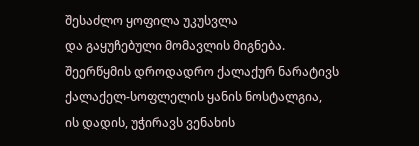შესაძლო ყოფილა უკუსვლა
და გაყუჩებული მომავლის მიგნება.
შეერწყმის დროდადრო ქალაქურ ნარატივს
ქალაქელ-სოფლელის ყანის ნოსტალგია,
ის დადის, უჭირავს ვენახის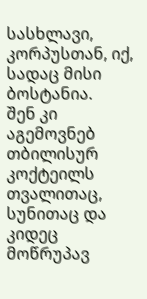სასხლავი,
კორპუსთან, იქ, სადაც მისი ბოსტანია.
შენ კი აგემოვნებ თბილისურ კოქტეილს
თვალითაც, სუნითაც და კიდეც მოწრუპავ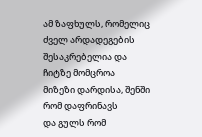ამ ზაფხულს, რომელიც ძველ არდადეგების
შესაკრებელია და ჩიტზე მომცროა
მიზეზი დარდისა, შენში რომ დაფრინავს
და გულს რომ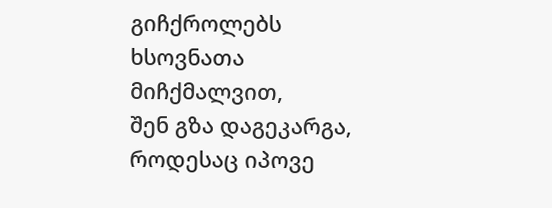გიჩქროლებს
ხსოვნათა მიჩქმალვით,
შენ გზა დაგეკარგა, როდესაც იპოვე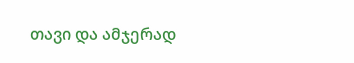თავი და ამჯერად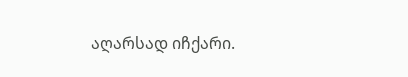აღარსად იჩქარი.